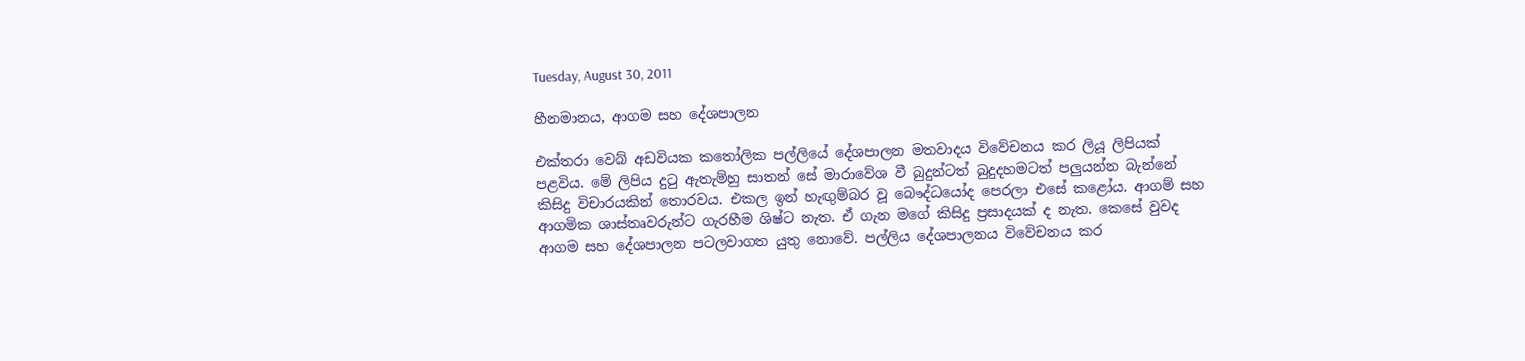Tuesday, August 30, 2011

හීනමානය, ආගම සහ දේශපාලන

එක්තරා වෙබ් අඩවියක කතෝලික පල්ලියේ දේශපාලන මතවාදය විවේචනය කර ලියූ ලිපියක් පළවිය. මේ ලිපිය දුටු ඇතැම්හු සාතන් සේ මාරාවේශ වී බුදුන්ටත් බුදුදහමටත් පලුයන්න බැන්නේ කිසිදු විචාරයකින් තොරවය. එකල ඉන් හැඟුම්බර වූ බෞද්ධයෝද පෙරලා එසේ කළෝය. ආගම් සහ ආගමික ශාස්තෘවරුන්ට ගැරහීම ශිෂ්ට නැත. ඒ ගැන මගේ කිසිදු ප්‍රසාදයක් ද නැත. කෙසේ වුවද ආගම සහ දේශපාලන පටලවාගත යුතු නොවේ. පල්ලිය දේශපාලනය විවේචනය කර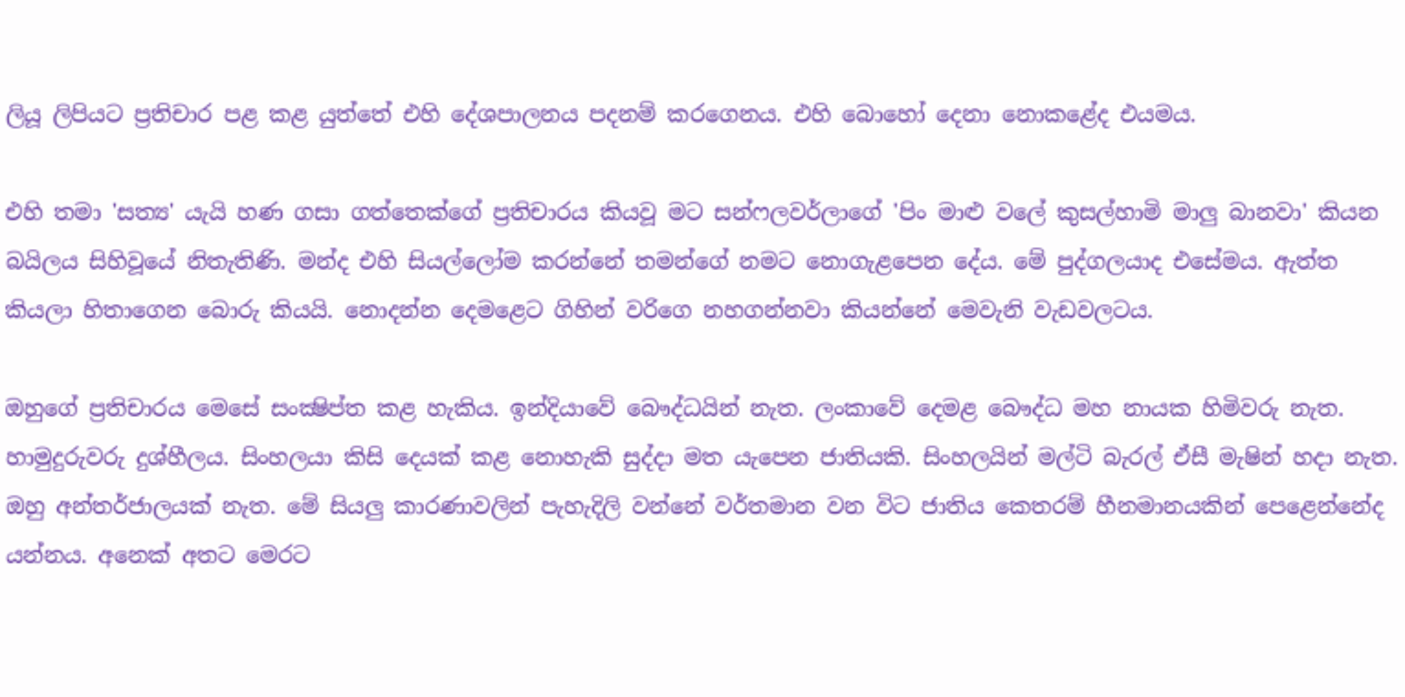ලියූ ලිපියට ප්‍රතිචාර පළ කළ යුත්තේ එහි දේශපාලනය පදනම් කරගෙනය. එහි බොහෝ දෙනා නොකළේද එයමය.

එහි තමා 'සත්‍ය' යැයි හණ ගසා ගත්තෙක්ගේ ප්‍රතිචාරය කියවූ මට සන්ෆලවර්ලාගේ 'පිං මාළු වලේ කුසල්හාමි මාලු බානවා' කියන බයිලය සිහිවූයේ නිතැතිණි. මන්ද එහි සියල්ලෝම කරන්නේ තමන්ගේ නමට නොගැළපෙන දේය. මේ පුද්ගලයාද එසේමය. ඇත්ත කියලා හිතාගෙන බොරු කියයි. නොදන්න දෙමළෙට ගිහින් වරිගෙ නහගන්නවා කියන්නේ මෙවැනි වැඩවලටය.

ඔහුගේ ප්‍රතිචාරය මෙසේ සංක්‍ෂිප්ත කළ හැකිය. ඉන්දියාවේ බෞද්ධයින් නැත. ලංකාවේ දෙමළ බෞද්ධ මහ නායක හිමිවරු නැත. හාමුදුරුවරු දුශ්හීලය. සිංහලයා කිසි දෙයක් කළ නොහැකි සුද්දා මත යැපෙන ජාතියකි. සිංහලයින් මල්ටි බැරල් ඒසී මැෂින් හදා නැත. ඔහු අන්තර්ජාලයක් නැත. මේ සියලු කාරණාවලින් පැහැදිලි වන්නේ වර්තමාන වන විට ජාතිය කෙතරම් හීනමානයකින් පෙළෙන්නේද යන්නය. අනෙක් අතට මෙරට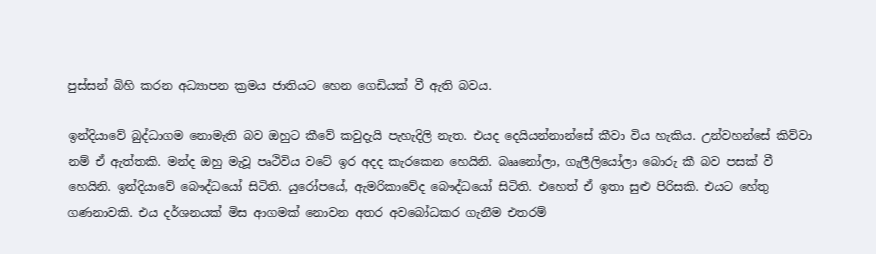පුස්සන් බිහි කරන අධ්‍යාපන ක්‍රමය ජාතියට හෙන ගෙඩියක් වී ඇති බවය.

ඉන්දියාවේ බුද්ධාගම නොමැති බව ඔහුට කීවේ කවුදැයි පැහැදිලි නැත. එයද දෙයියන්නාන්සේ කීවා විය හැකිය. උන්වහන්සේ කිව්වා නම් ඒ ඇත්තකි. මන්ද ඔහු මැවූ පෘථිවිය වටේ ඉර අදද කැරකෙන හෙයිනි. බෲනෝලා, ගැලීලියෝලා බොරු කී බව පසක් වී හෙයිනි. ඉන්දියාවේ බෞද්ධයෝ සිටිති. යුරෝපයේ, ඇමරිකාවේද බෞද්ධයෝ සිටිති. එහෙත් ඒ ඉතා සුළු පිරිසකි. එයට හේතු ගණනාවකි. එය දර්ශනයක් මිස ආගමක් නොවන අතර අවබෝධකර ගැනීම එතරම්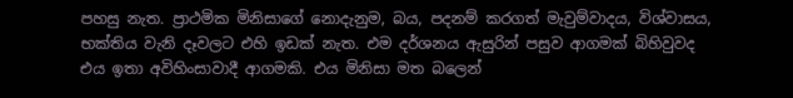පහසු නැත. ප්‍රාථමික මිනිසාගේ නොදැනුම, බය, පදනම් කරගත් මැවුම්වාදය, විශ්වාසය, භක්තිය වැනි දෑවලට එහි ඉඩක් නැත. එම දර්ශනය ඇසුරින් පසුව ආගමක් බිහිවුවද එය ඉතා අවිහිංසාවාදී ආගමකි. එය මිනිසා මත බලෙන්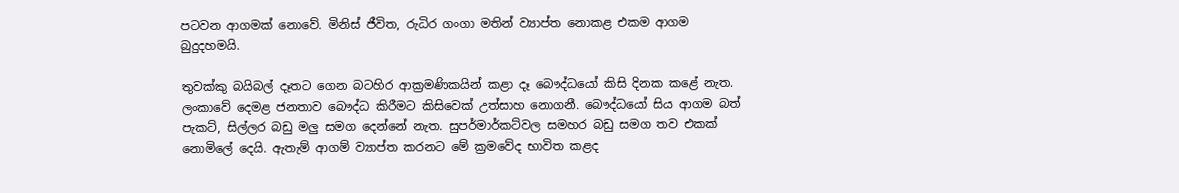පටවන ආගමක් නොවේ. මිනිස් ජීවිත, රුධිර ගංගා මතින් ව්‍යාප්ත නොකළ එකම ආගම බුදුදහමයි.

තුවක්කු බයිබල් දෑතට ගෙන බටහිර ආක්‍රමණිකයින් කළා දෑ බෞද්ධයෝ කිසි දිනක කළේ නැත. ලංකාවේ දෙමළ ජනතාව බෞද්ධ කිරීමට කිසිවෙක් උත්සාහ නොගනී. බෞද්ධයෝ සිය ආගම බත් පැකට්, සිල්ලර බඩු මලු සමග දෙන්නේ නැත. සුපර්මාර්කට්වල සමහර බඩු සමග තව එකක් නොමිලේ දෙයි. ඇතැම් ආගම් ව්‍යාප්ත කරනට මේ ක්‍රමවේද භාවිත කළද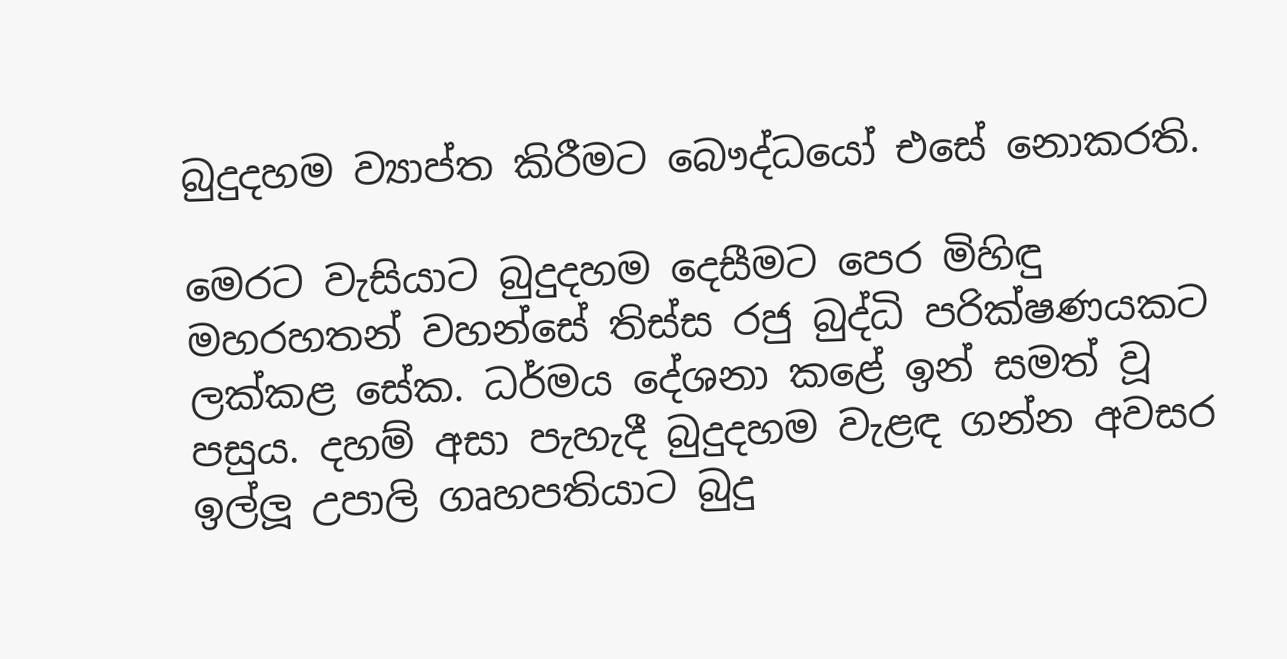බුදුදහම ව්‍යාප්ත කිරීමට බෞද්ධයෝ එසේ නොකරති.

මෙරට වැසියාට බුදුදහම දෙසීමට පෙර මිහිඳු මහරහතන් වහන්සේ තිස්ස රජු බුද්ධි පරික්ෂණයකට ලක්කළ සේක. ධර්මය දේශනා කළේ ඉන් සමත් වූ පසුය. දහම් අසා පැහැදී බුදුදහම වැළඳ ගන්න අවසර ඉල්ලූ උපාලි ගෘහපතියාට බුදු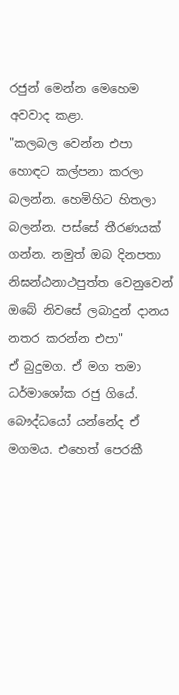රජුන් මෙන්න මෙහෙම අවවාද කළා.
"කලබල වෙන්න එපා හොඳට කල්පනා කරලා බලන්න. හෙමිහිට හිතලා බලන්න. පස්සේ තීරණයක් ගන්න. නමුත් ඔබ දිනපතා නිඝන්ඨනාථපුත්ත වෙනුවෙන් ඔබේ නිවසේ ලබාදුන් දානය නතර කරන්න එපා"
ඒ බුදුමග. ඒ මග තමා ධර්මාශෝක රජු ගියේ. බෞද්ධයෝ යන්නේද ඒ මගමය. එහෙත් පෙරකී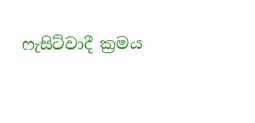ෆැසිට්වාදී ක්‍රමය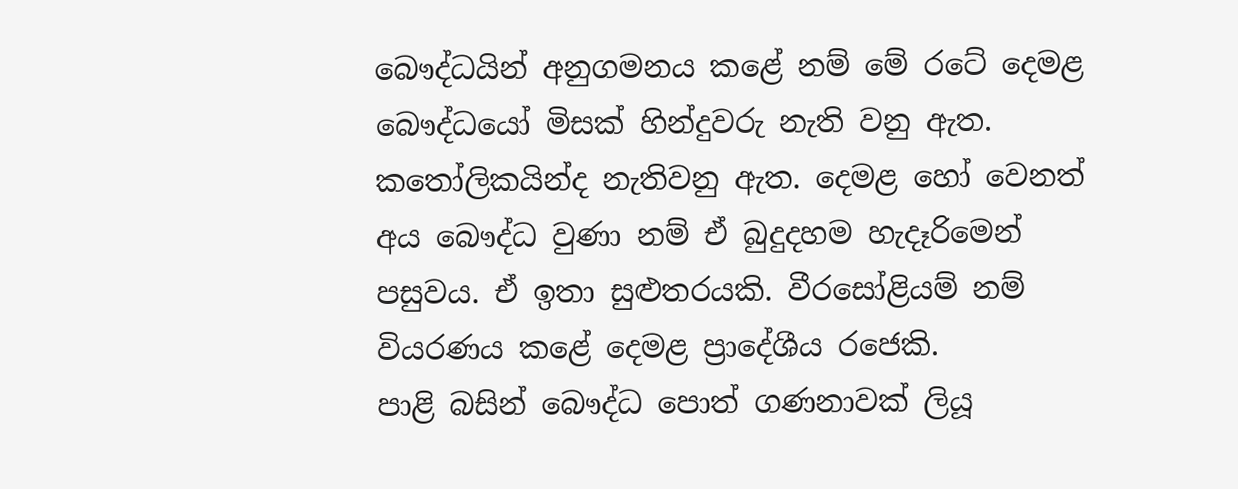බෞද්ධයින් අනුගමනය කළේ නම් මේ රටේ දෙමළ බෞද්ධයෝ මිසක් හින්දුවරු නැති වනු ඇත. කතෝලිකයින්ද නැතිවනු ඇත. දෙමළ හෝ වෙනත් අය බෞද්ධ වුණා නම් ඒ බුදුදහම හැදෑරිමෙන් පසුවය. ඒ ඉතා සුළුතරයකි. වීරසෝළියම් නම් වියරණය කළේ දෙමළ ප්‍රාදේශීය රජෙකි.
පාළි බසින් බෞද්ධ පොත් ගණනාවක් ලියූ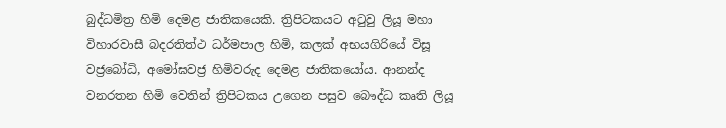බුද්ධමිත්‍ර හිමි දෙමළ ජාතිකයෙකි. ත්‍රිපිටකයට අටුවු ලියූ මහා විහාරවාසී බදරතිත්ථ ධර්මපාල හිමි, කලක් අභයගිරියේ විසූ වජ්‍රබෝධි, අමෝඝවජ්‍ර හිමිවරුද දෙමළ ජාතිකයෝය. ආනන්ද වනරතන හිමි වෙතින් ත්‍රිපිටකය උගෙන පසුව බෞද්ධ කෘති ලියූ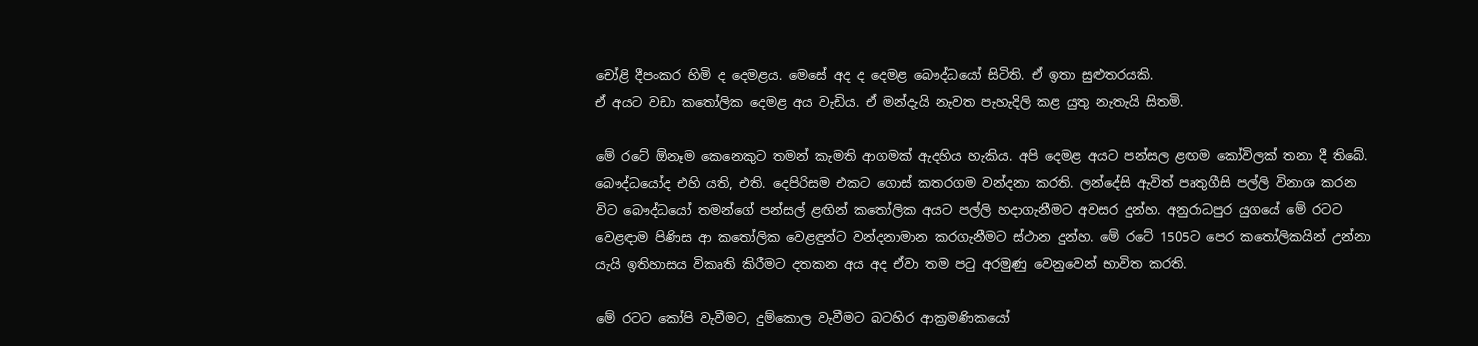චෝළි දීපංකර හිමි ද දෙමළය. මෙසේ අද ද දෙමළ බෞද්ධයෝ සිටිති. ඒ ඉතා සුළුතරයකි.
ඒ අයට වඩා ක‍තෝලික දෙමළ අය වැඩිය. ඒ මන්දැයි නැවත පැහැදිලි කළ යුතු නැතැයි සිතමි.

මේ රටේ ඕනෑම කෙනෙකුට තමන් කැමති ආගමක් ඇදහිය හැකිය. අපි දෙමළ අයට පන්සල ළඟම කෝවිලක් තනා දී තිබේ. බෞද්ධයෝද එහි යති, එති. දෙපිරිසම එකට ගොස් කතරගම වන්දනා කරති. ලන්දේසි ඇවිත් පෘතුගීසි පල්ලි විනාශ කරන විට බෞද්ධයෝ තමන්ගේ පන්සල් ළඟින් කතෝලික අයට පල්ලි හදාගැනීමට අවසර දුන්හ. අනුරාධපුර යුග‍යේ මේ රටට වෙළඳාම පිණිස ආ ක‍තෝලික වෙළඳුන්ට වන්දනාමාන කරගැනීමට ස්ථාන දුන්හ. මේ රටේ 1505ට පෙර ක‍‍තෝලිකයින් උන්නා යැයි ඉතිහාසය විකෘති කිරීමට දතකන අය අද ඒවා තම පටු අරමුණු වෙනුවෙන් භාවිත කරති.

මේ රටට ‍කෝපි වැවීමට, දුම්‍කොල වැවීමට බටහිර ආක්‍රමණිකයෝ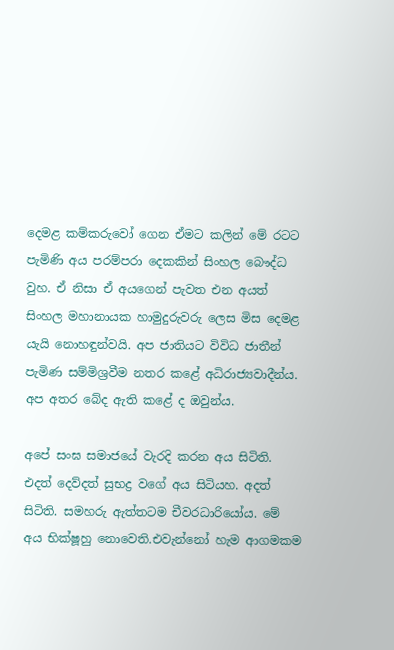දෙමළ කම්කරුවෝ ගෙන ඒමට කලින් මේ රටට පැමිණි අය පරම්පරා දෙකකින් සිංහල බෞද්ධ වුහ. ඒ නිසා ඒ අයගෙන් පැවත එන අයත් සිංහල මහානායක හාමුදුරුවරු ලෙස මිස දෙමළ යැයි නොහඳුන්වයි. අප ජාතියට විවිධ ජාතීන් පැමිණ සම්මිශ්‍රවීම නතර කළේ අධිරාජ්‍යවාදීන්ය. අප අතර බේද ඇති කළේ ද ඔවුන්ය.

අපේ සංඝ සමාජයේ වැරදි කරන අය සිටිති. එදත් දෙව්දත් සුභද්‍ර වගේ අය සිටියහ. අදත් සිටිති. සමහරු ඇත්තටම චීවරධාරියෝය. මේ අය භික්ෂූහු නොවෙති.එවැන්නෝ හැම ආගමකම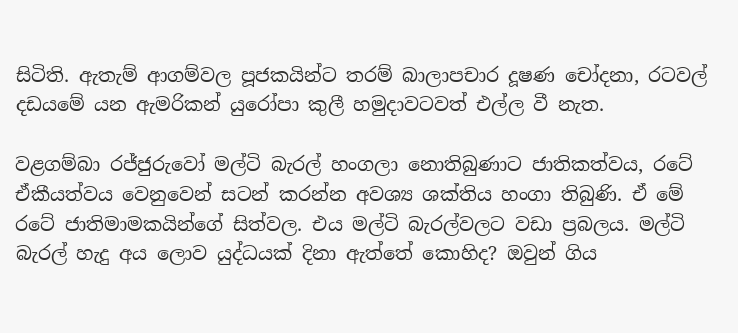සිටිති. ඇතැම් ආගම්වල පූජකයින්ට තරම් බාලාපචාර ‍‍දූෂණ චෝදනා, රටවල් දඩයමේ යන ඇමරිකන් යුරෝපා කුලී හමුදාවටවත් එල්ල වී නැත.

වළගම්බා රජ්ජුරුවෝ මල්ටි බැරල් හංගලා නොතිබුණාට ජාතිකත්වය, රටේ ඒකීයත්වය වෙනුවෙන් සටන් කරන්න අවශ්‍ය ශක්තිය හංගා තිබුණි. ඒ මේ රටේ ජාතිමාමකයින්ගේ සිත්වල. එය මල්ටි බැරල්වලට වඩා ප්‍රබලය. මල්ටි බැරල් හැදු අය ලොව යුද්ධයක් දිනා ඇත්තේ කොහිද? ඔවුන් ගිය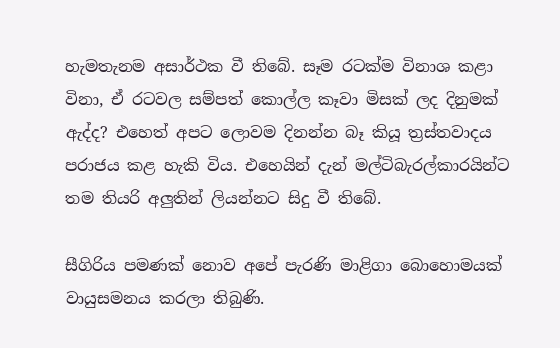හැමතැනම අසාර්ථක වී තිබේ. සෑම රටක්ම විනාශ කළා විනා, ඒ රටවල සම්පත් කොල්ල කෑවා මිසක් ලද දිනුමක් ඇද්ද? එහෙත් අපට ලොවම දිනන්න බෑ කියූ ත්‍රස්තවාදය පරාජය කළ හැකි විය. එහෙයින් දැන් මල්ටිබැරල්කාරයින්ට තම තියරි අලුතින් ලියන්නට සිදු වී තිබේ.

සීගිරිය පමණක් නොව අපේ පැරණි මාළිගා බොහොමයක් වායුසමනය කරලා තිබුණි.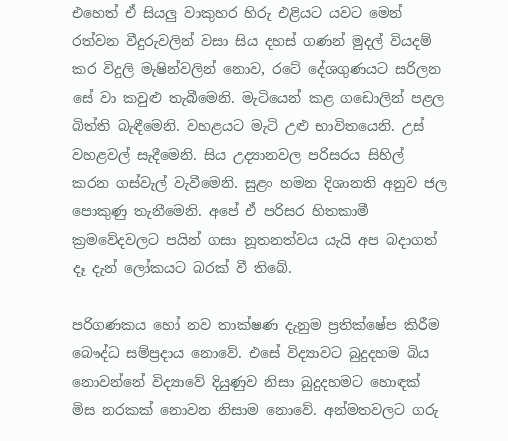එහෙත් ඒ සියලු වාකුහර හිරු එළියට යවට මෙන් රත්වන වීදුරුවලින් වසා සිය දහස් ගණන් මුදල් වියදම් කර විදුලි මැෂින්වලින් නොව, රටේ දේශගුණයට සරිලන සේ වා කවුළු තැබීමෙනි. මැටියෙන් කළ ගඩොලින් පළල බිත්ති බැඳීමෙනි. වහළයට මැටි උළු භාවිතයෙනි. උස් වහළවල් සැදීමෙනි. සිය උද්‍යානවල පරිසරය සිහිල් කරන ගස්වැල් වැවීමෙනි. සුළං හමන දිශානති අනුව ජල පොකුණු තැනීමෙනි. අපේ ඒ පරිසර හිතකාමී ක්‍රමවේදවලට පයින් ගසා නූතනත්වය යැයි අප බදාගත් දෑ දැන් ලෝකයට බරක් වී තිබේ.

පරිගණකය හෝ නව තාක්ෂණ දැනුම ප්‍රතික්ෂේප කිරීම බෞද්ධ සම්ප්‍රදාය නොවේ. එසේ විද්‍යාවට බුදුදහම බිය නොවන්නේ විද්‍යාවේ දියුණුව නිසා බුදුදහමට හොඳක් මිස නරකක් නොවන නිසාම නොවේ. අන්මතවලට ගරු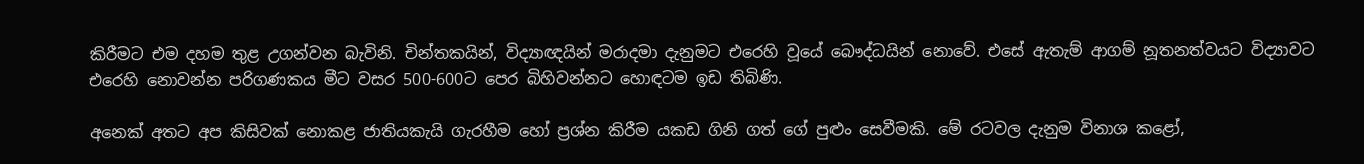කිරීමට එම දහම තුළ උගන්වන බැවිනි. චින්තකයින්, විද්‍යාඥයින් මරාදමා දැනුමට එරෙහි වූයේ බෞද්ධයින් නොවේ. එසේ ඇතැම් ආගම් නූතනත්වයට විද්‍යාවට එරෙහි නොවන්න පරිගණකය මීට වසර 500-600ට පෙර බිහිවන්නට හොඳටම ඉඩ තිබිණි.

අනෙක් අතට අප කිසිවක් නොකළ ජාතියකැයි ගැරහීම හෝ ප්‍රශ්න කිරීම යකඩ ගිනි ගත් ගේ පුළුං සෙවීමකි. මේ රටවල දැනුම විනාශ කළෝ,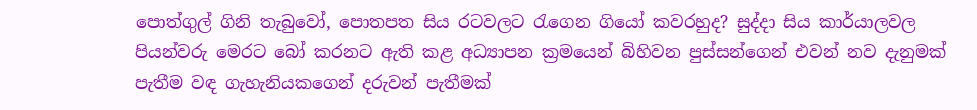පොත්ගුල් ගිනි තැබුවෝ, පොතපත සිය රටවලට රැගෙන ගියෝ කවරහුද? සුද්දා සිය කාර්යාලවල පියන්වරු මෙරට බෝ කරනට ඇති කළ අධ්‍යාපන ක්‍රමයෙන් බිහිවන පුස්සන්ගෙන් එවන් නව දැනුමක් පැතීම වඳ ගැහැනියකගෙන් දරුවන් පැතීමක්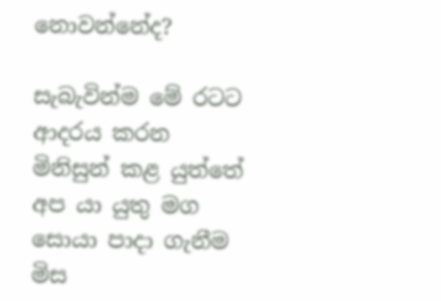නොවන්නේද?

සැබැවින්ම මේ රටට ආදරය කරන මිනිසුන් කළ යුත්තේ අප යා යුතු මග සොයා පාදා ගැනීම මිස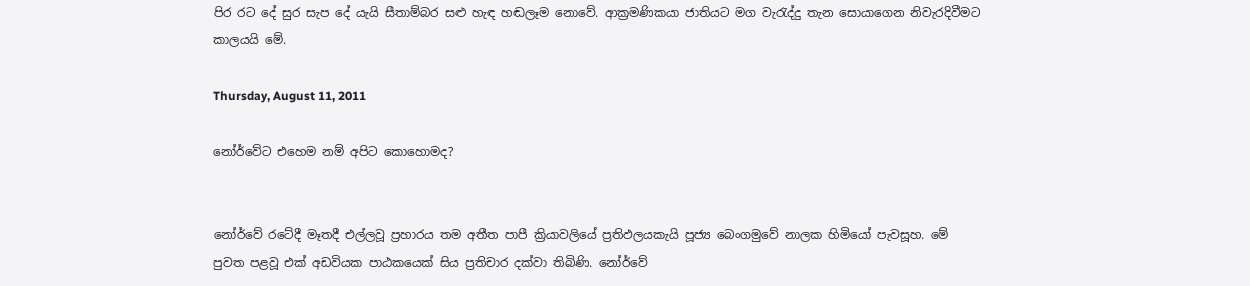පිර රට දේ සුර සැප දේ යැයි සීතාම්බර සළු හැඳ හඬලෑම නොවේ. ආක්‍රමණිකයා ජාතියට මග වැරැද්දු තැන සොයාගෙන නිවැරදිවීමට කාලයයි මේ.

Thursday, August 11, 2011

නෝර්වේට එහෙම නම් අපිට කොහොමද?


නෝර්වේ රටේදී මෑතදී එල්ලවූ ප්‍රහාරය තම අතීත පාපී ක්‍රියාවලියේ ප්‍රතිඵලයකැයි පූජ්‍ය බෙංගමුවේ නාලක හිමියෝ පැවසූහ. මේ පුවත පළවූ එක් අඩවියක පාඨකයෙක් සිය ප්‍රතිචාර දක්වා තිබිණි. නෝර්වේ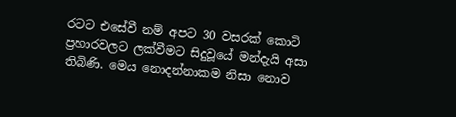රටට එසේවී නම් අපට 30 වසරක් කොටි ප්‍රහාරවලට ලක්වීමට සිදුවූයේ මන්දැයි අසා තිබිණි. මෙය නොදන්නාකම නිසා නොව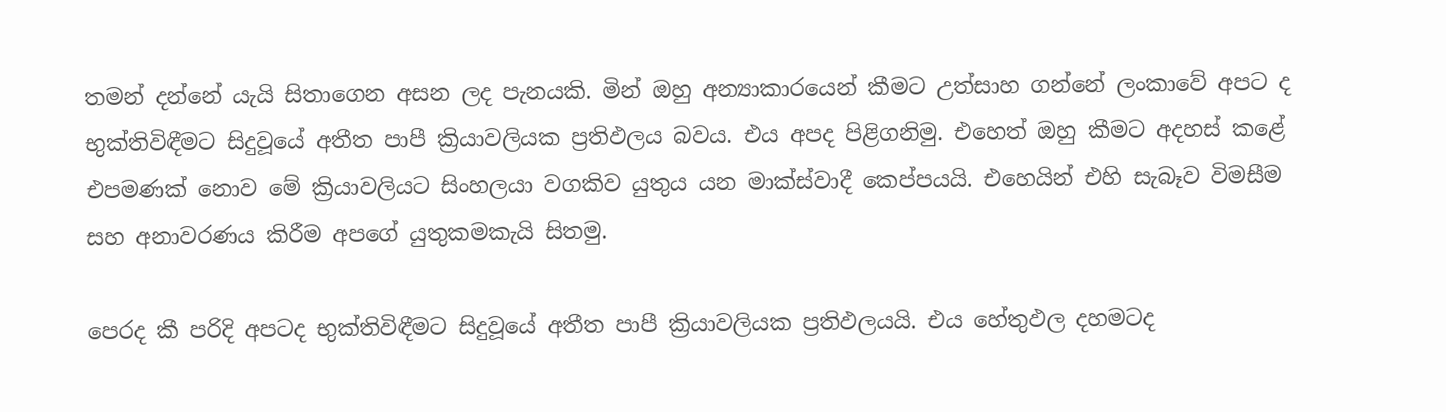තමන් දන්නේ යැයි සිතාගෙන අසන ලද පැනයකි. මින් ඔහු අන්‍යාකාරයෙන් කීමට උත්සාහ ගන්නේ ලංකාවේ අපට ද භුක්තිවිඳීමට සිදුවූයේ අතීත පාපී ක්‍රියාවලියක ප්‍රතිඵලය බවය. එය අපද පිළිගනිමු. එහෙත් ඔහු කීමට අදහස් කළේ එපමණක් නොව මේ ක්‍රියාවලියට සිංහලයා වගකිව යුතුය යන මාක්ස්වාදී කෙප්පයයි. එහෙයින් එහි සැබෑව විමසීම සහ අනාවරණය කිරීම අපගේ යුතුකමකැයි සිතමු.

පෙරද කී පරිදි අපටද භුක්තිවිඳීමට සිදුවූයේ අතීත පාපී ක්‍රියාවලියක ප්‍රතිඵලයයි. එය හේතුඵල දහමටද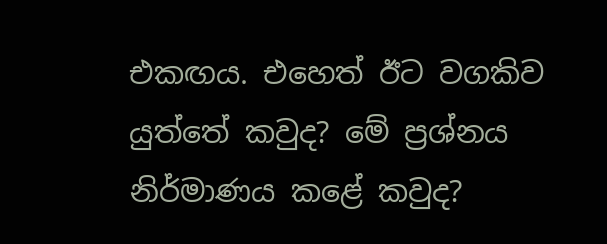එකඟය. එහෙත් ඊට වගකිව යුත්තේ කවුද? මේ ප්‍රශ්නය නිර්මාණය කළේ කවුද?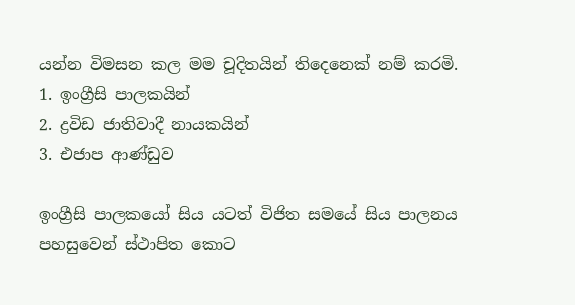යන්න විමසන කල මම චූදිතයින් තිදෙනෙක් නම් කරමි.
1. ඉංග්‍රීසි පාලකයින්
2. ද්‍රවිඩ ජාතිවාදී නායකයින්
3. එජාප ආණ්ඩුව

ඉංග්‍රීසි පාලකයෝ සිය යටත් විජිත සමයේ සිය පාලනය පහසුවෙන් ස්ථාපිත කොට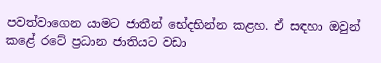පවත්වාගෙන යාමට ජාතීන් භේදභින්න කළහ. ඒ සඳහා ඔවුන් කළේ රටේ ප්‍රධාන ජාතියට වඩා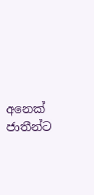අනෙක් ජාතීන්ට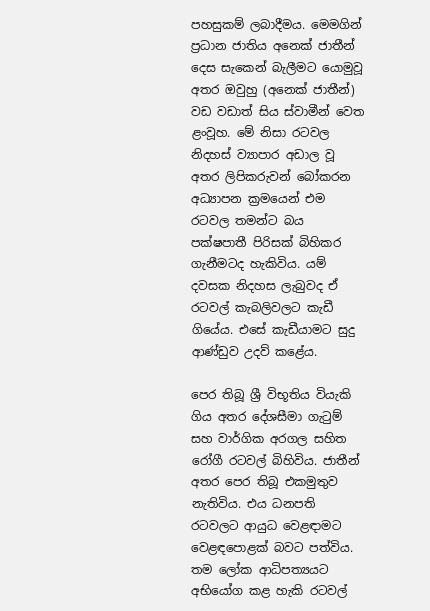පහසුකම් ලබාදීමය. මෙමගින් ප්‍රධාන ජාතිය අනෙක් ජාතීන් දෙස සැකෙන් බැලීමට යොමුවූ අතර ඔවුහු (අනෙක් ජාතීන්) වඩ වඩාත් සිය ස්වාමීන් වෙත ළංවූහ. මේ නිසා රටවල නිදහස් ව්‍යාපාර අඩාල වූ අතර ලිපිකරුවන් බෝකරන අධ්‍යාපන ක්‍රමයෙන් එම රටවල තමන්ට බය පක්ෂපාතී පිරිසක් බිහිකර ගැනීමටද හැකිවිය. යම් දවසක නිදහස ලැබුවද ඒ රටවල් කැබලිවලට කැඩී ගියේය. එසේ කැඩීයාමට සුදු ආණ්ඩුව උදව් කළේය.

පෙර තිබූ ශ්‍රී විභූතිය වියැකි ගිය අතර දේශසීමා ගැටුම් සහ වාර්ගික අරගල සහිත රෝගී රටවල් බිහිවිය. ජාතීන් අතර පෙර තිබූ එකමුතුව නැතිවිය. එය ධනපති රටවලට ආයුධ වෙළඳාමට වෙළඳපොළක් බවට පත්විය. තම ලෝක ආධිපත්‍යයට අභියෝග කළ හැකි රටවල්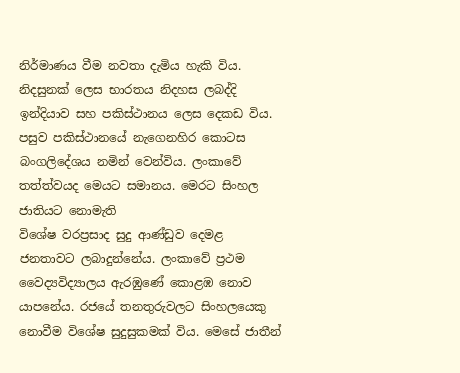නිර්මාණය වීම නවතා දැමිය හැකි විය. නිදසුනක් ලෙස භාරතය නිදහස ලබද්දි ඉන්දියාව සහ පකිස්ථානය ලෙස දෙකඩ විය. පසුව පකිස්ථානයේ නැගෙනහිර කොටස බංගලිදේශය නමින් වෙන්විය. ලංකාවේ තත්ත්වයද මෙයට සමානය. මෙරට සිංහල ජාතියට නොමැති
විශේෂ වරප්‍රසාද සුදු ආණ්ඩුව දෙමළ ජනතාවට ලබාදුන්නේය. ලංකාවේ ප්‍රථම වෛද්‍යවිද්‍යාලය ඇරඹුණේ කොළඹ නොව යාපනේය. රජයේ තනතුරුවලට සිංහලයෙකු නොවීම විශේෂ සුදුසුකමක් විය. මෙසේ ජාතීන්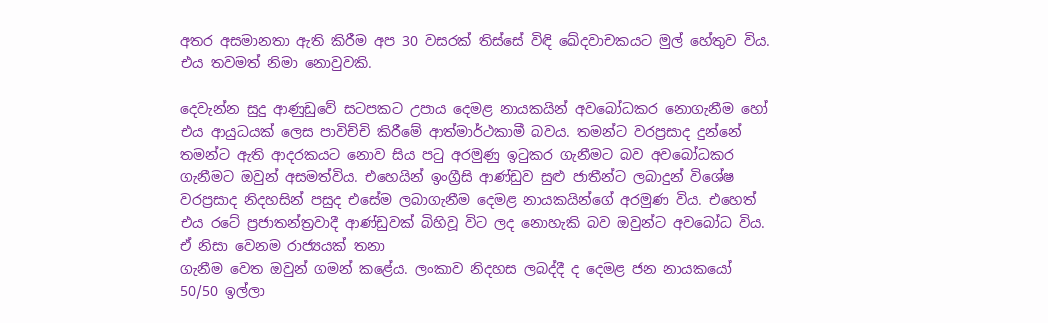අතර අසමානතා ඇති කිරීම අප 30 වසරක් තිස්සේ විඳි ඛේදවාචකයට මුල් හේතුව විය. එය තවමත් නිමා නොවුවකි.

දෙවැන්න සුදු ආණුඩුවේ සටපකට උපාය දෙමළ නායකයින් අවබෝධකර නොගැනීම හෝ එය ආයුධයක් ලෙස පාවිච්චි කිරීමේ ආත්මාර්ථකාමී බවය. තමන්ට වරප්‍රසාද දුන්නේ තමන්ට ඇති ආදරකයට නොව සිය පටු අරමුණු ඉටුකර ගැනීමට බව අවබෝධකර ගැනීමට ඔවුන් අසමත්විය. එහෙයින් ඉංග්‍රීසි ආණ්ඩුව සුළු ජාතීන්ට ලබාදුන් විශේෂ වරප්‍රසාද නිදහසින් පසුද එසේම ලබාගැනීම දෙමළ නායකයින්ගේ අරමුණ විය. එහෙත් එය රටේ ප්‍රජාතන්ත්‍රවාදී ආණ්ඩුවක් බිහිවූ විට ලද නොහැකි බව ඔවුන්ට අවබෝධ විය. ඒ නිසා වෙනම රාජ්‍යයක් තනා
ගැනීම වෙත ඔවුන් ගමන් කළේය. ලංකාව නිදහස ලබද්දී ද දෙමළ ජන නායකයෝ 50/50 ඉල්ලා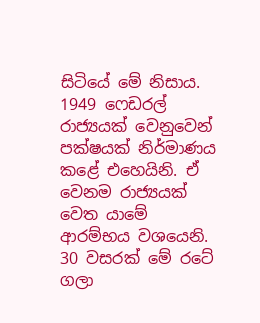සිටියේ මේ නිසාය. 1949 ෆෙඩරල් රාජ්‍යයක් වෙනුවෙන් පක්ෂයක් නිර්මාණය කළේ එහෙයිනි. ඒ වෙනම රාජ්‍යයක් වෙත යාමේ ආරම්භය වශයෙනි. 30 වසරක් මේ රටේ ගලා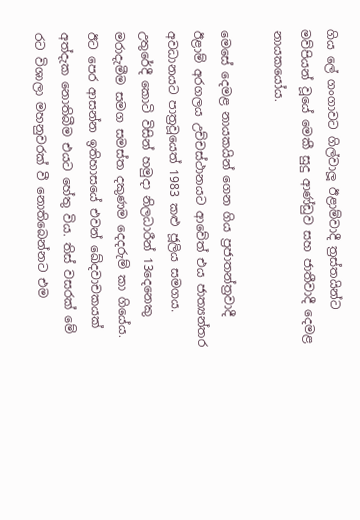ගිය ලේ ගංගාවට ගිල්වාලූ ඊළාම්වාදී ත්‍රස්තයින්ට මව්පියන් වූයේ මෙකී සුදු ආණ්ඩුව සහ ජාතීවාදී දෙමළ නායකයෝය.

මෙසේ දෙමළ නායකයින් ගෙන ගිය ප්‍රජාතන්ත්‍රවාදී ඊළාම් අරගලය උච්චස්ථානයට ආවේත් එය ජාත්‍යන්තර අවධානයට පාත්‍රවූයෙත් 1983 කළු ජූලිය සමගය. උතුරේදී කොටි විසින් හමුදා නිලධාරීන් 13දෙනෙකු මරාදැමීම සමග සමස්ත දකුණම දෙදරුම් කා ගියේය. ඊට පෙර ආසන්න ඉතිහාසයේ එවන් ඛේදවාචකයක් අත්දැක නොතිබීම එයට හේතු විය. තිස් වසරක් මේ රට විශාලා මහනුවරක් වී නොතිබෙන්නට එම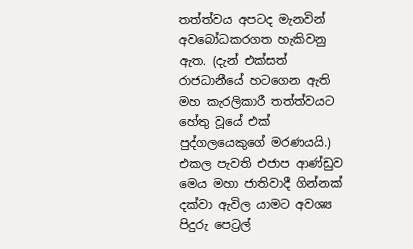තත්ත්වය අපටද මැනවින් අවබෝධකරගත හැකිවනු ඇත. (දැන් එක්සත් රාජධානීයේ හටගෙන ඇති මහ කැරලිකාරී තත්ත්වයට හේතු වූයේ එක් පුද්ගලයෙකුගේ මරණයයි.) එකල පැවති එජාප ආණ්ඩුව මෙය මහා ජාතිවාදී ගින්නක් දක්වා ඇවිල යාමට අවශ්‍ය පිදුරු පෙට්‍රල්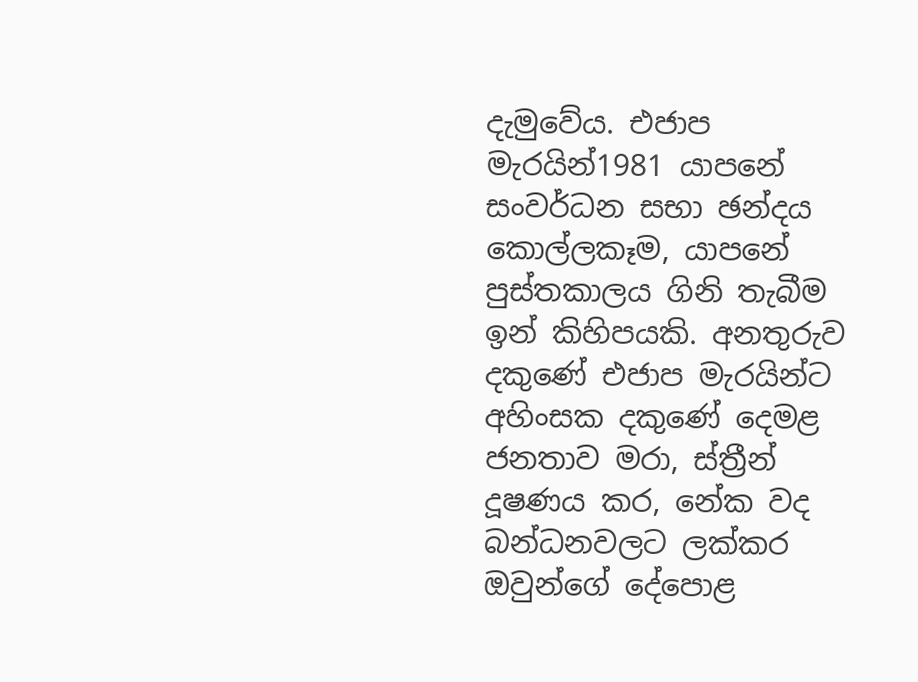දැමුවේය. එජාප මැරයින්1981 යාපනේ සංවර්ධන සභා ඡන්දය කොල්ලකෑම, යාපනේ පුස්තකාලය ගිනි තැබීම ඉන් කිහිපයකි. අනතුරුව දකුණේ එජාප මැරයින්ට අහිංසක දකුණේ දෙමළ ජනතාව මරා, ස්ත්‍රීන් දූෂණය කර, නේක වද බන්ධනවලට ලක්කර ඔවුන්ගේ දේපොළ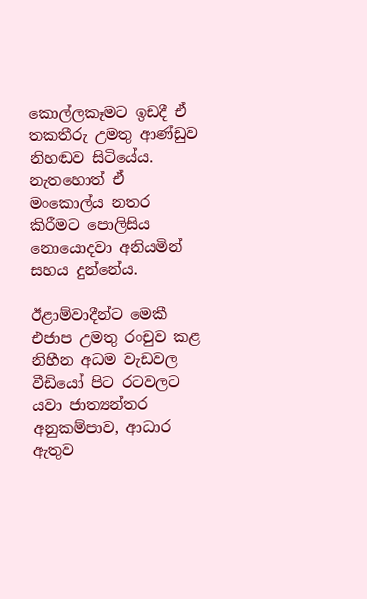කොල්ලකෑමට ඉඩදී ඒ තකතීරු උමතු ආණ්ඩුව නිහඬව සිටියේය. නැතහොත් ඒ මංකොල්ය නතර කිරීමට පොලිසිය නොයොදවා අනියමින් සහය දුන්නේය.

ඊළාම්වාදීන්ට මෙකී එජාප උමතු රංචුව කළ නිහීන අධම වැඩවල වීඩියෝ පිට රටවලට යවා ජාත්‍යන්තර අනුකම්පාව, ආධාර ඇතුව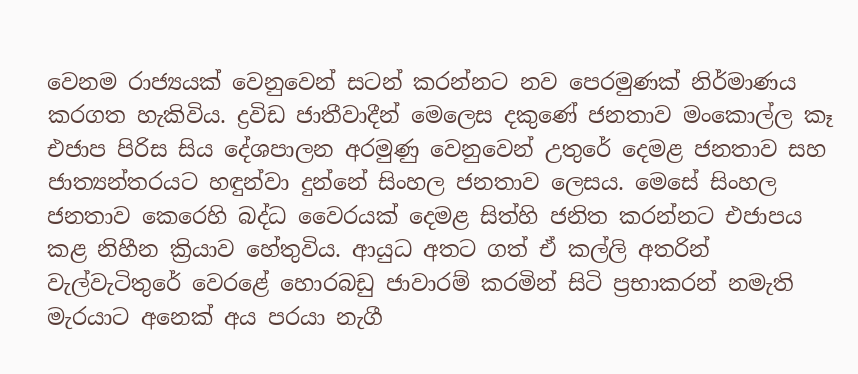වෙනම රාජ්‍යයක් වෙනුවෙන් සටන් කරන්නට නව පෙරමුණක් නිර්මාණය කරගත හැකිවිය. ද්‍රවිඩ ජාතීවාදීන් මෙලෙස දකුණේ ජනතාව මංකොල්ල කෑ එජාප පිරිස සිය දේශපාලන අරමුණු වෙනුවෙන් උතුරේ දෙමළ ජනතාව සහ ජාත්‍යන්තරයට හඳුන්වා දුන්නේ සිංහල ජනතාව ලෙසය. මෙසේ සිංහල ජනතාව කෙරෙහි බද්ධ වෛරයක් දෙමළ සිත්හි ජනිත කරන්නට එජාපය කළ නිහීන ක්‍රියාව හේතුවිය. ආයුධ අතට ගත් ඒ කල්ලි අතරින් වැල්වැටිතුරේ වෙරළේ හොරබඩු ජාවාරම් කරමින් සිටි ප්‍රභාකරන් නමැති මැරයාට අනෙක් අය පරයා නැගී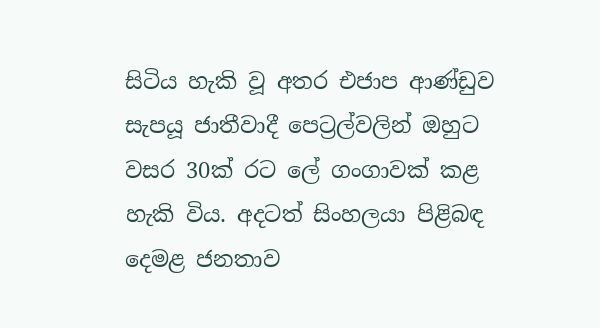සිටිය හැකි වූ අතර එජාප ආණ්ඩුව සැපයූ ජාතීවාදී පෙට්‍රල්වලින් ඔහුට වසර 30ක් රට ලේ ගංගාවක් කළ හැකි විය. අදටත් සිංහලයා පිළිබඳ දෙමළ ජනතාව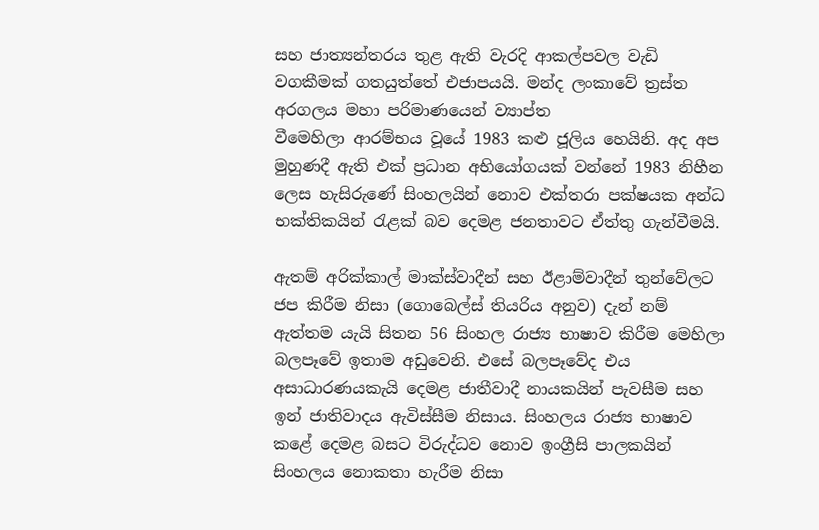සහ ජාත්‍යන්තරය තුළ ඇති වැරදි ආකල්පවල වැඩි වගකීමක් ගතයුත්තේ එජාපයයි. මන්ද ලංකාවේ ත්‍රස්ත අරගලය මහා පරිමාණයෙන් ව්‍යාප්ත
වීමෙහිලා ආරම්භය වූයේ 1983 කළු ජූලිය හෙයිනි. අද අප මුහුණදී ඇති එක් ප්‍රධාන අභියෝගයක් වන්නේ 1983 නිහීන ලෙස හැසිරුණේ සිංහලයින් නොව එක්තරා පක්ෂයක අන්ධ භක්තිකයින් රැළක් බව දෙමළ ජනතාවට ඒත්තු ගැන්වීමයි.

ඇතම් අරික්කාල් මාක්ස්වාදීන් සහ ඊළාම්වාදීන් තුන්වේලට ජප කිරීම නිසා (ගොබෙල්ස් තියරිය අනුව) දැන් නම් ඇත්තම යැයි සිතන 56 සිංහල රාජ්‍ය භාෂාව කිරීම මෙහිලා බලපෑවේ ඉතාම අඩුවෙනි. එසේ බලපෑවේද එය අසාධාරණයකැයි දෙමළ ජාතීවාදී නායකයින් පැවසීම සහ ඉන් ජාතිවාදය ඇවිස්සීම නිසාය. සිංහලය රාජ්‍ය භාෂාව කළේ දෙමළ බසට විරුද්ධව නොව ඉංග්‍රීසි පාලකයින් සිංහලය නොකතා හැරීම නිසා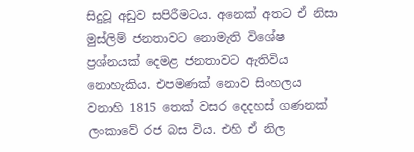සිදුවූ අඩුව සපිරීමටය. අනෙක් අතට ඒ නිසා මුස්ලිම් ජනතාවට නොමැති විශේෂ ප්‍රශ්නයක් දෙමළ ජනතාවට ඇතිවිය නොහැකිය. එපමණක් නොව සිංහලය වනාහි 1815 තෙක් වසර දෙදහස් ගණනක් ලංකාවේ රජ බස විය. එහි ඒ නිල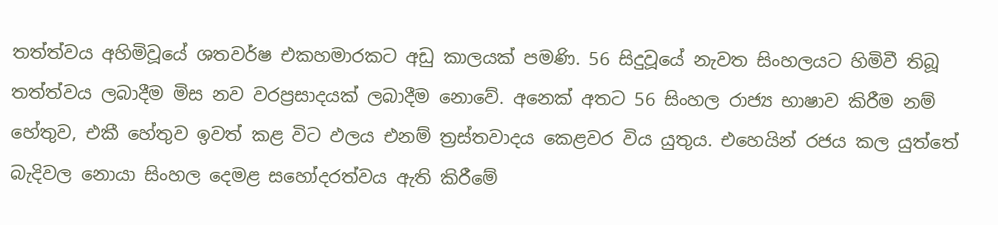තත්ත්වය අහිමිවූයේ ශතවර්ෂ එකහමාරකට අඩු කාලයක් පමණි. 56 සිදුවූයේ නැවත සිංහලයට හිමිවී තිබූ තත්ත්වය ලබාදීම මිස නව වරප්‍රසාදයක් ලබාදීම නොවේ. අනෙක් අතට 56 සිංහල රාජ්‍ය භාෂාව කිරීම නම් හේතුව, එකී හේතුව ඉවත් කළ විට ඵලය එනම් ත්‍රස්තවාදය කෙළවර විය යුතුය. එහෙයින් රජය කල යුත්තේ බැදිවල නොයා සිංහල දෙමළ සහෝදරත්වය ඇති කිරීමේ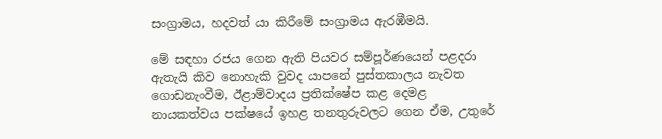සංග්‍රාමය, හදවත් යා කිරීමේ සංග්‍රාමය ඇරඹීමයි.

මේ සඳහා රජය ගෙන ඇති පියවර සම්පූර්ණයෙන් පළදරා ඇතැයි කිව නොහැකි වුවද යාපනේ පුස්තකාලය නැවත ගොඩනැංවීම, ඊළාම්වාදය ප්‍රතික්ෂේප කළ දෙමළ නායකත්වය පක්ෂයේ ඉහළ තනතුරුවලට ගෙන ඒම, උතුරේ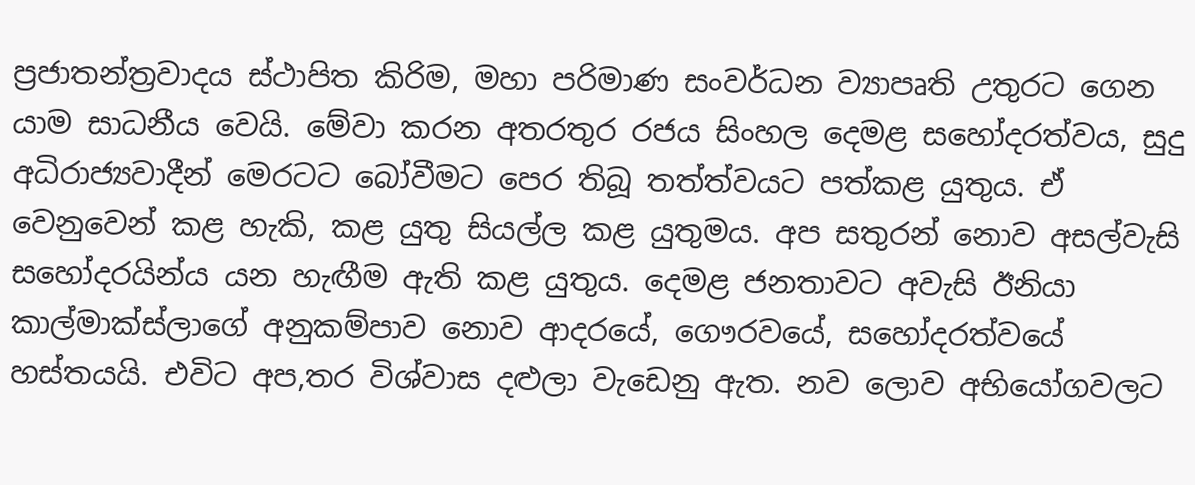ප්‍රජාතන්ත්‍රවාදය ස්ථාපිත කිරිම, මහා පරිමාණ සංවර්ධන ව්‍යාපෘති උතුරට ගෙන යාම සාධනීය වෙයි. මේවා කරන අතරතුර රජය සිංහල දෙමළ සහෝදරත්වය, සුදු අධිරාජ්‍යවාදීන් මෙරටට බෝවීමට පෙර තිබූ තත්ත්වයට පත්කළ යුතුය. ඒ වෙනුවෙන් කළ හැකි, කළ යුතු සියල්ල කළ යුතුමය. අප සතුරන් නොව අසල්වැසි සහෝදරයින්ය යන හැඟීම ඇති කළ යුතුය. දෙමළ ජනතාවට අවැසි ඊනියා කාල්මාක්ස්ලාගේ අනුකම්පාව නොව ආදරයේ, ගෞරවයේ, සහෝදරත්වයේ හස්තයයි. එවිට අප,තර විශ්වාස දළුලා වැඩෙනු ඇත. නව ලොව අභියෝගවලට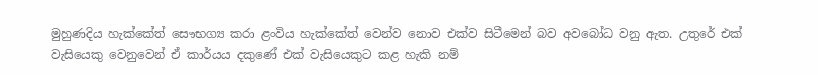මුහුණදිය හැක්කේත් සෞභග්‍ය කරා ළංවිය හැක්කේත් වෙන්ව නොව එක්ව සිටීමෙන් බව අවබෝධ වනු ඇත. උතුරේ එක් වැසියෙකු වෙනුවෙන් ඒ කාර්යය දකුණේ එක් වැසියෙකුට කළ හැකි නම්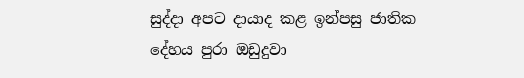සුද්දා අපට දායාද කළ ඉන්පසු ජාතික දේහය පුරා ඔඩුදුවා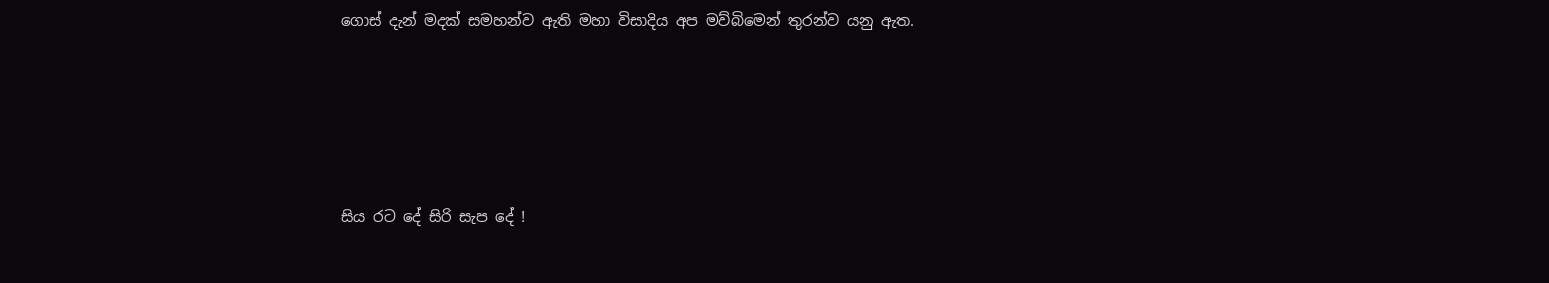ගොස් දැන් මදක් සමහන්ව ඇති මහා විසාදිය අප මව්බිමෙන් තුරන්ව යනු ඇත.






සිය රට දේ සිරි සැප දේ !